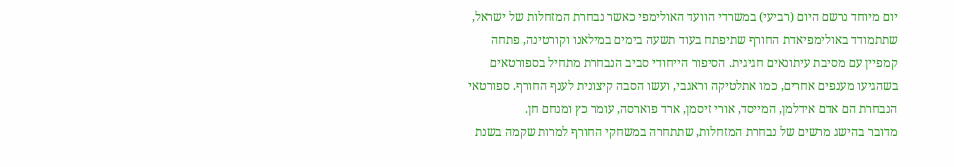יום מיוחד נרשם היום (רביעי) במשרדי הוועד האולימפי כאשר נבחרת המזחלות של ישראל, שתתמודד באולימפיאדת החורף שתיפתח בעוד תשעה בימים במילאנו וקורטינה, פתחה קמפיין עם מסיבת עיתונאים חגיגית. הסיפור הייחודי סביב הנבחרת מתחיל בספורטאים בשהגיעו מענפים אחרים, כמו אתלטיקה וראגבי, ועשו הסבה קיצונית לענף החורף. ספורטאי הנבחרת הם אדם אידלמן, המייסד, אורי זיסמן, ארד פוארסה, עומר כץ ומנחם חן.
מדובר בהישג מרשים של נבחרת המזחלות, שתתחרה במשחקי החורף למרות שקמה בשנת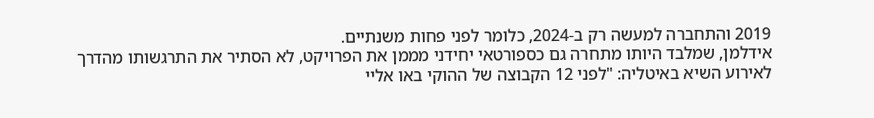2019 והתחברה למעשה רק ב-2024, כלומר לפני פחות משנתיים.
אידלמן, שמלבד היותו מתחרה גם כספורטאי יחידני מממן את הפרויקט, לא הסתיר את התרגשותו מהדרך לאירוע השיא באיטליה: "לפני 12 הקבוצה של ההוקי באו אליי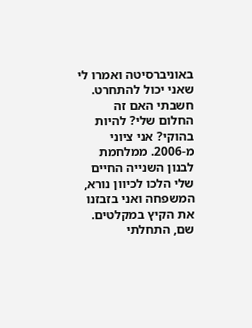באוניברסיטה ואמרו לי שאני יכול להתחרט. חשבתי האם זה החלום שלי? להיות בהוקי? אני ציוני מ-2006. ממלחמת לבנון השנייה החיים שלי הלכו לכיוון נורא, המשפחה ואני בזבזנו את הקיץ במקלטים. שם, התחלתי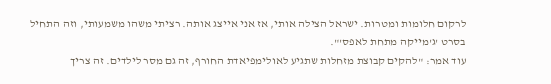לרקום חלומות ומטרות. ישראל הצילה אותי, אז אני אייצג אותה. רציתי משהו משמעותי, וזה התחיל בסרט 'ג'מייקה מתחת לאפס'".
עוד אמר: "להקים קבוצת מזחלות שתגיע לאולימפיאדת החורף, זה גם מסר לילדים. זה צריך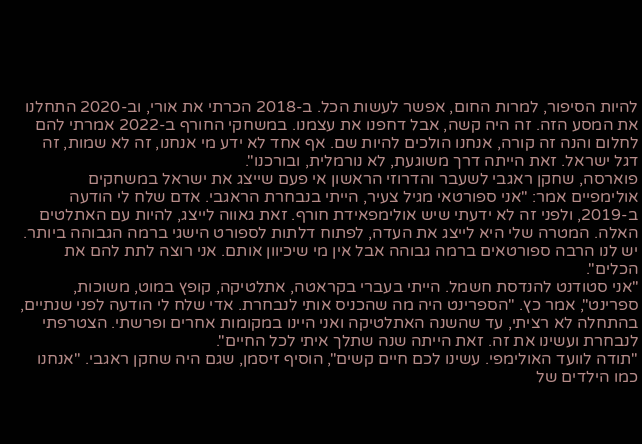להיות הסיפור, למרות החום, אפשר לעשות הכל. ב-2018 הכרתי את אורי, וב-2020 התחלנו את המסע הזה. זה היה קשה, אבל דחפנו את עצמנו. במשחקי החורף ב-2022 אמרתי להם לחלום והנה זה קורה, אנחנו הולכים להיות שם. אף אחד לא ידע מי אנחנו, זה לא שמות, זה דגל ישראל. זאת הייתה דרך משוגעת, לא נורמלית, ובורכנו".
פוארסה, שחקן ראגבי לשעבר והדרוזי הראשון אי פעם שייצג את ישראל במשחקים אולימפיים אמר: "אני ספורטאי מגיל צעיר, הייתי בנבחרת הראגבי. אדם שלח לי הודעה ב-2019, ולפני זה לא ידעתי שיש אולימפאידת חורף. זאת גאווה לייצג, להיות עם האתלטים האלה. המטרה שלי היא לייצג את העדה, לפתוח דלתות לספורט הישגי ברמה הגבוהה ביותר. יש לנו הרבה ספורטאים ברמה גבוהה אבל אין מי שיכיוון אותם. אני רוצה לתת להם את הכלים".
"אני סטודנט להנדסת חשמל. הייתי בעברי בקראטה, אתלטיקה, קופץ במוט, משוכות, ספרינט", אמר כץ. "הספרינט היה מה שהכניס אותי לנבחרת. אדי שלח לי הודעה לפני שנתיים, בהתחלה לא רציתי, עד שהשנה האתלטיקה ואני היינו במקומות אחרים ופרשתי. הצטרפתי לנבחרת ועשינו את זה. זאת הייתה שנה שתלך איתי לכל החיים".
"תודה לוועד האולימפי. עשינו לכם חיים קשים", הוסיף זיסמן, שגם היה שחקן ראגבי. "אנחנו כמו הילדים של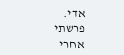אדי. פרשתי אחרי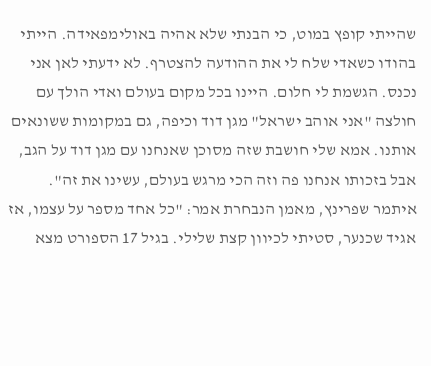שהייתי קופץ במוט, כי הבנתי שלא אהיה באולימפאידה. הייתי בהודו כשאדי שלח לי את ההודעה להצטרף. לא ידעתי לאן אני נכנס. הגשמת לי חלום. היינו בכל מקום בעולם ואדי הולך עם חולצה "אני אוהב ישראל" מגן דוד וכיפה, גם במקומות ששונאים אותנו. אמא שלי חושבת שזה מסוכן שאנחנו עם מגן דוד על הגב, אבל בזכותו אנחנו פה וזה הכי מרגש בעולם, עשינו את זה".
איתמר שפרינץ, מאמן הנבחרת אמר: "כל אחד מספר על עצמו, אז אגיד שכנער, סטיתי לכיוון קצת שלילי. בגיל 17 הספורט מצא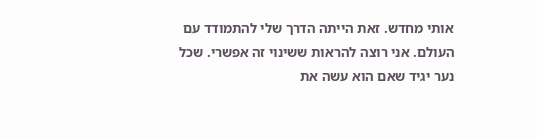אותי מחדש. זאת הייתה הדרך שלי להתמודד עם העולם. אני רוצה להראות ששינוי זה אפשרי. שכל נער יגיד שאם הוא עשה את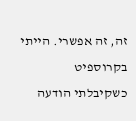זה, זה אפשרי. הייתי בקרוספיט כשקיבלתי הודעה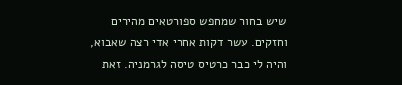שיש בחור שמחפש ספורטאים מהירים וחזקים. עשר דקות אחרי אדי רצה שאבוא, והיה לי כבר כרטיס טיסה לגרמניה. זאת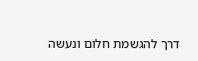דרך להגשמת חלום ונעשה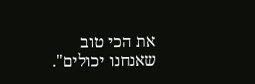את הכי טוב שאנחנו יכולים".